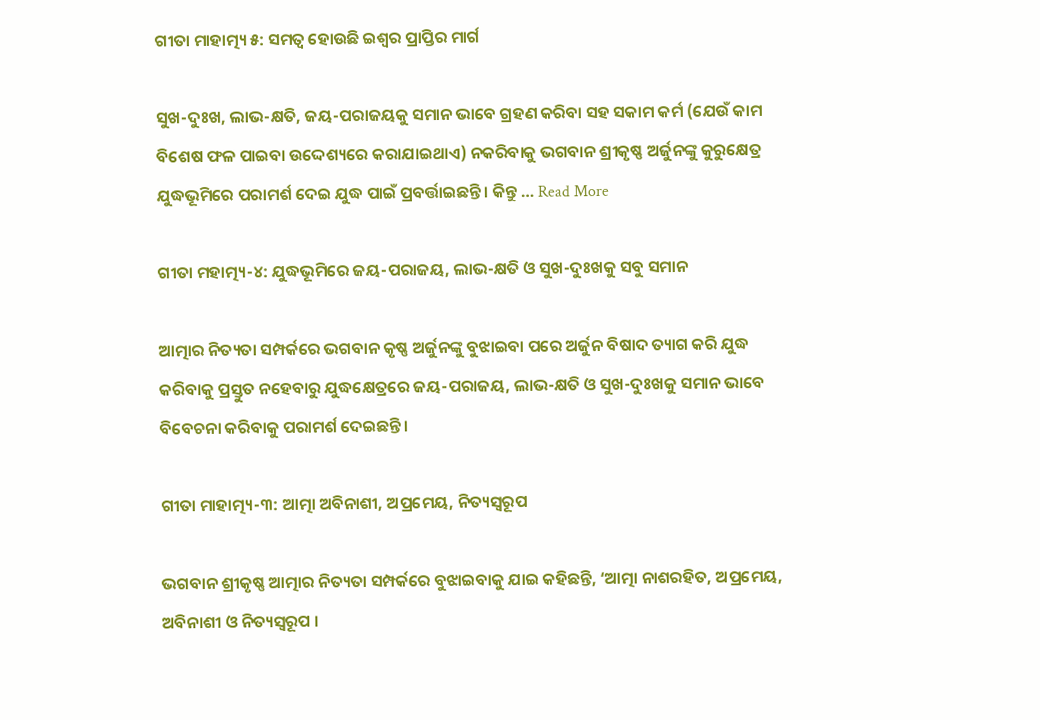ଗୀତା ମାହାତ୍ମ୍ୟ ୫: ସମତ୍ଵ ହୋଉଛି ଇଶ୍ୱର ପ୍ରାପ୍ତିର ମାର୍ଗ

ସୁଖ-ଦୁଃଖ, ଲାଭ-କ୍ଷତି, ଜୟ-ପରାଜୟକୁ ସମାନ ଭାବେ ଗ୍ରହଣ କରିବା ସହ ସକାମ କର୍ମ (ଯେଉଁ କାମ ବିଶେଷ ଫଳ ପାଇବା ଉଦ୍ଦେଶ୍ୟରେ କରାଯାଇଥାଏ) ନକରିବାକୁ ଭଗବାନ ଶ୍ରୀକୃଷ୍ଣ ଅର୍ଜୁନଙ୍କୁ କୁରୁକ୍ଷେତ୍ର ଯୁଦ୍ଧଭୂମିରେ ପରାମର୍ଶ ଦେଇ ଯୁଦ୍ଧ ପାଇଁ ପ୍ରବର୍ତ୍ତାଇଛନ୍ତି । କିନ୍ତୁ … Read More

ଗୀତା ମହାତ୍ମ୍ୟ-୪: ଯୁଦ୍ଧଭୂମିରେ ଜୟ-ପରାଜୟ, ଲାଭ-କ୍ଷତି ଓ ସୁଖ-ଦୁଃଖକୁ ସବୁ ସମାନ

ଆତ୍ମାର ନିତ୍ୟତା ସମ୍ପର୍କରେ ଭଗବାନ କୃଷ୍ଣ ଅର୍ଜୁନଙ୍କୁ ବୁଝାଇବା ପରେ ଅର୍ଜୁନ ବିଷାଦ ତ୍ୟାଗ କରି ଯୁଦ୍ଧ କରିବାକୁ ପ୍ରସ୍ତୁତ ନହେବାରୁ ଯୁଦ୍ଧକ୍ଷେତ୍ରରେ ଜୟ-ପରାଜୟ, ଲାଭ-କ୍ଷତି ଓ ସୁଖ-ଦୁଃଖକୁ ସମାନ ଭାବେ ବିବେଚନା କରିବାକୁ ପରାମର୍ଶ ଦେଇଛନ୍ତି ।

ଗୀତା ମାହାତ୍ମ୍ୟ-୩: ଆତ୍ମା ଅବିନାଶୀ, ଅପ୍ରମେୟ, ନିତ୍ୟସ୍ୱରୂପ

ଭଗବାନ ଶ୍ରୀକୃଷ୍ଣ ଆତ୍ମାର ନିତ୍ୟତା ସମ୍ପର୍କରେ ବୁଝାଇବାକୁ ଯାଇ କହିଛନ୍ତି, ‘ଆତ୍ମା ନାଶରହିତ, ଅପ୍ରମେୟ, ଅବିନାଶୀ ଓ ନିତ୍ୟସ୍ୱରୂପ ।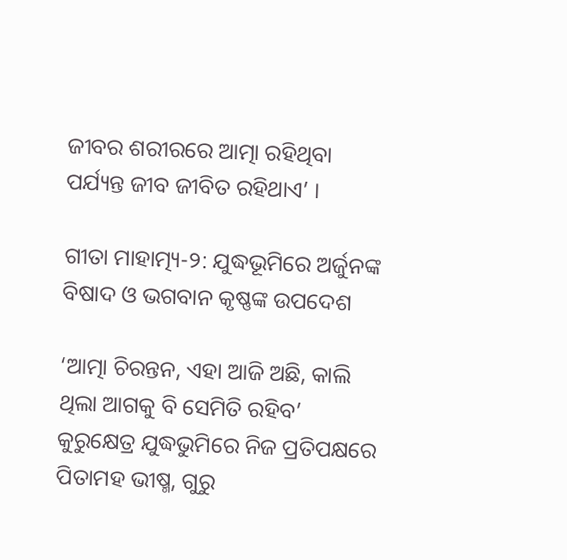ଜୀବର ଶରୀରରେ ଆତ୍ମା ରହିଥିବା ପର୍ଯ୍ୟନ୍ତ ଜୀବ ଜୀବିତ ରହିଥାଏ’ ।

ଗୀତା ମାହାତ୍ମ୍ୟ-୨: ଯୁଦ୍ଧଭୂମିରେ ଅର୍ଜୁନଙ୍କ ବିଷାଦ ଓ ଭଗବାନ କୃଷ୍ଣଙ୍କ ଉପଦେଶ

‘ଆତ୍ମା ଚିରନ୍ତନ, ଏହା ଆଜି ଅଛି, କାଲି ଥିଲା ଆଗକୁ ବି ସେମିତି ରହିବ’ କୁରୁକ୍ଷେତ୍ର ଯୁଦ୍ଧଭୁମିରେ ନିଜ ପ୍ରତିପକ୍ଷରେ ପିତାମହ ଭୀଷ୍ମ, ଗୁରୁ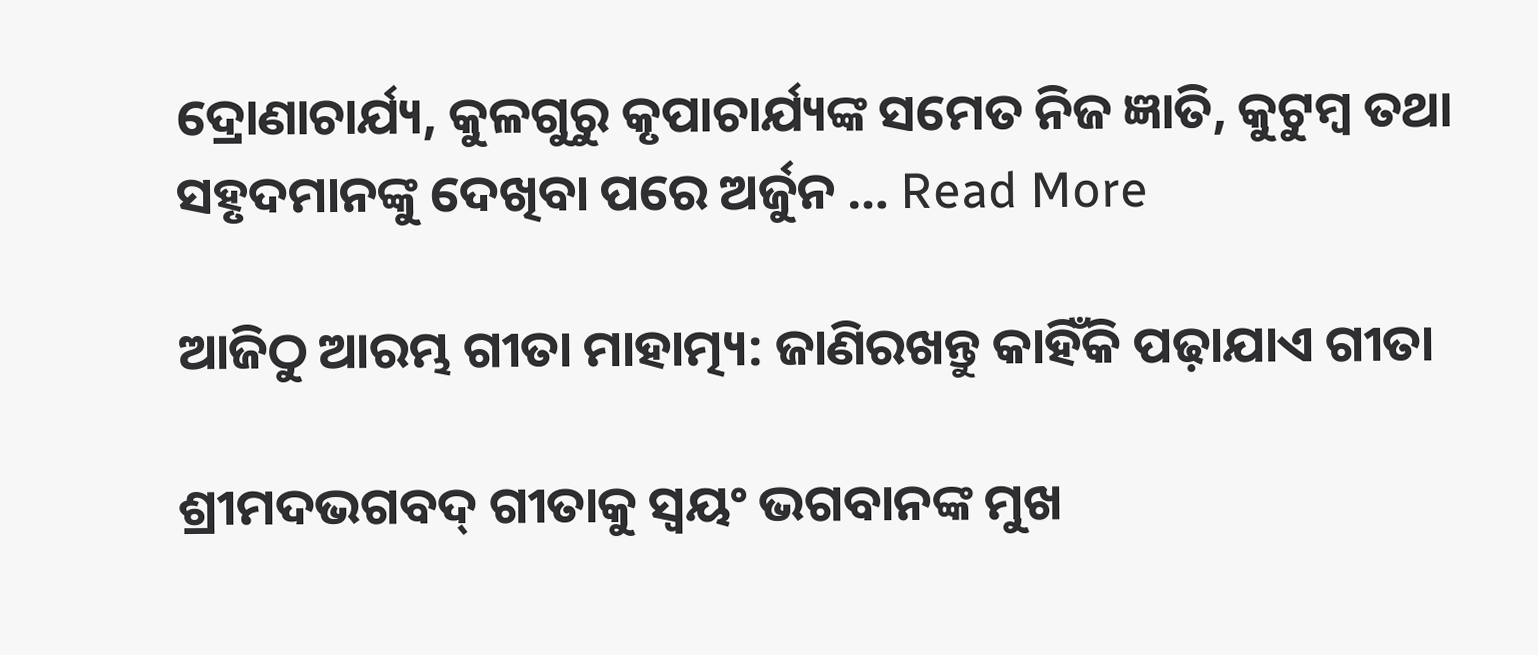ଦ୍ରୋଣାଚାର୍ଯ୍ୟ, କୁଳଗୁରୁ କୃପାଚାର୍ଯ୍ୟଙ୍କ ସମେତ ନିଜ ଜ୍ଞାତି, କୁଟୁମ୍ବ ତଥା ସହୃଦମାନଙ୍କୁ ଦେଖିବା ପରେ ଅର୍ଜୁନ … Read More

ଆଜିଠୁ ଆରମ୍ଭ ଗୀତା ମାହାତ୍ମ୍ୟ: ଜାଣିରଖନ୍ତୁ କାହିଁକି ପଢ଼ାଯାଏ ଗୀତା

ଶ୍ରୀମଦଭଗବଦ୍ ଗୀତାକୁ ସ୍ୱୟଂ ଭଗବାନଙ୍କ ମୁଖ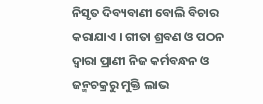ନିସୃତ ଦିବ୍ୟବାଣୀ ବୋଲି ବିଚାର କରାଯାଏ । ଗୀତା ଶ୍ରବଣ ଓ ପଠନ ଦ୍ୱାରା ପ୍ରାଣୀ ନିଜ କର୍ମବନ୍ଧନ ଓ ଜନ୍ମଚକ୍ରରୁ ମୁକ୍ତି ଲାଭ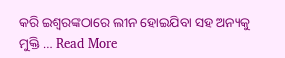କରି ଇଶ୍ୱରଙ୍କଠାରେ ଲୀନ ହୋଇଯିବା ସହ ଅନ୍ୟକୁ ମୁକ୍ତି … Read More